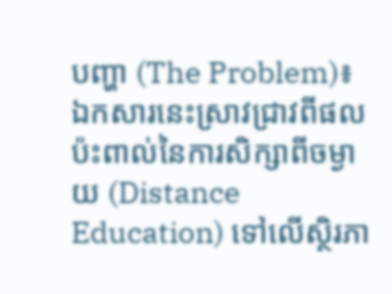បញ្ហា (The Problem)៖ ឯកសារនេះស្រាវជ្រាវពីផលប៉ះពាល់នៃការសិក្សាពីចម្ងាយ (Distance Education) ទៅលើស្ថិរភា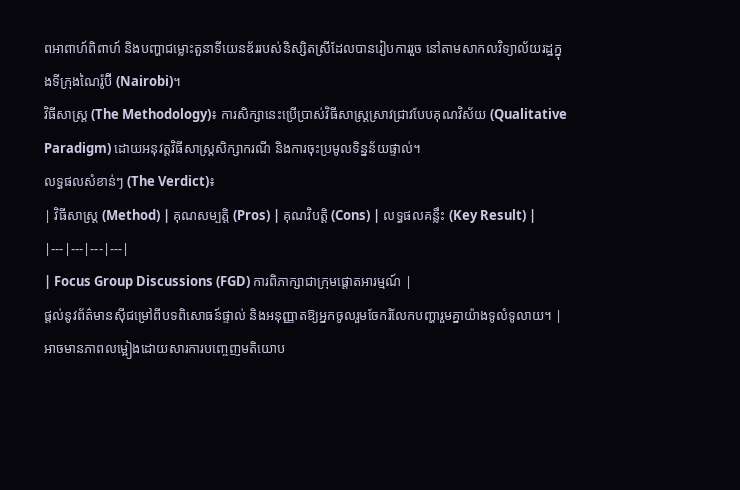ពអាពាហ៍ពិពាហ៍ និងបញ្ហាជម្លោះតួនាទីយេនឌ័ររបស់និស្សិតស្រីដែលបានរៀបការរួច នៅតាមសាកលវិទ្យាល័យរដ្ឋក្នុងទីក្រុងណៃរ៉ូប៊ី (Nairobi)។
វិធីសាស្ត្រ (The Methodology)៖ ការសិក្សានេះប្រើប្រាស់វិធីសាស្ត្រស្រាវជ្រាវបែបគុណវិស័យ (Qualitative Paradigm) ដោយអនុវត្តវិធីសាស្ត្រសិក្សាករណី និងការចុះប្រមូលទិន្នន័យផ្ទាល់។
លទ្ធផលសំខាន់ៗ (The Verdict)៖
| វិធីសាស្ត្រ (Method) | គុណសម្បត្តិ (Pros) | គុណវិបត្តិ (Cons) | លទ្ធផលគន្លឹះ (Key Result) |
|---|---|---|---|
| Focus Group Discussions (FGD) ការពិភាក្សាជាក្រុមផ្តោតអារម្មណ៍ |
ផ្តល់នូវព័ត៌មានស៊ីជម្រៅពីបទពិសោធន៍ផ្ទាល់ និងអនុញ្ញាតឱ្យអ្នកចូលរួមចែករំលែកបញ្ហារួមគ្នាយ៉ាងទូលំទូលាយ។ | អាចមានភាពលម្អៀងដោយសារការបញ្ចេញមតិយោប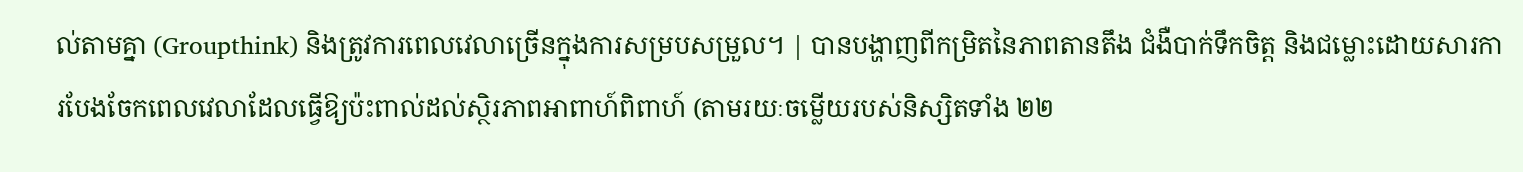ល់តាមគ្នា (Groupthink) និងត្រូវការពេលវេលាច្រើនក្នុងការសម្របសម្រួល។ | បានបង្ហាញពីកម្រិតនៃភាពតានតឹង ជំងឺបាក់ទឹកចិត្ត និងជម្លោះដោយសារការបែងចែកពេលវេលាដែលធ្វើឱ្យប៉ះពាល់ដល់ស្ថិរភាពអាពាហ៍ពិពាហ៍ (តាមរយៈចម្លើយរបស់និស្សិតទាំង ២២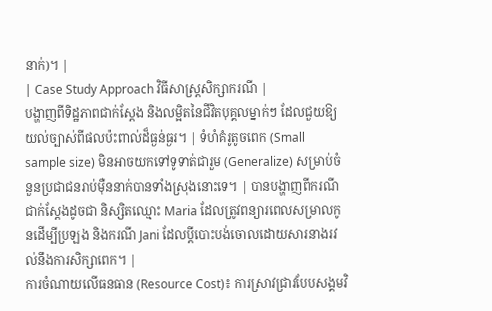នាក់)។ |
| Case Study Approach វិធីសាស្ត្រសិក្សាករណី |
បង្ហាញពីទិដ្ឋភាពជាក់ស្តែង និងលម្អិតនៃជីវិតបុគ្គលម្នាក់ៗ ដែលជួយឱ្យយល់ច្បាស់ពីផលប៉ះពាល់ដ៏ធ្ងន់ធ្ងរ។ | ទំហំគំរូតូចពេក (Small sample size) មិនអាចយកទៅទូទាត់ជារួម (Generalize) សម្រាប់ចំនួនប្រជាជនរាប់ម៉ឺននាក់បានទាំងស្រុងនោះទេ។ | បានបង្ហាញពីករណីជាក់ស្តែងដូចជា និស្សិតឈ្មោះ Maria ដែលត្រូវពន្យារពេលសម្រាលកូនដើម្បីប្រឡង និងករណី Jani ដែលប្តីបោះបង់ចោលដោយសារនាងរវល់នឹងការសិក្សាពេក។ |
ការចំណាយលើធនធាន (Resource Cost)៖ ការស្រាវជ្រាវបែបសង្គមវិ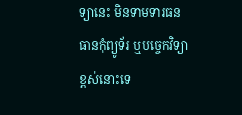ទ្យានេះ មិនទាមទារធនធានកុំព្យូទ័រ ឬបច្ចេកវិទ្យាខ្ពស់នោះទេ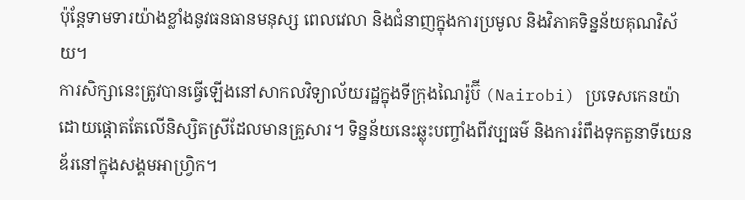ប៉ុន្តែទាមទារយ៉ាងខ្លាំងនូវធនធានមនុស្ស ពេលវេលា និងជំនាញក្នុងការប្រមូល និងវិភាគទិន្នន័យគុណវិស័យ។
ការសិក្សានេះត្រូវបានធ្វើឡើងនៅសាកលវិទ្យាល័យរដ្ឋក្នុងទីក្រុងណៃរ៉ូប៊ី (Nairobi) ប្រទេសកេនយ៉ា ដោយផ្តោតតែលើនិស្សិតស្រីដែលមានគ្រួសារ។ ទិន្នន័យនេះឆ្លុះបញ្ចាំងពីវប្បធម៌ និងការរំពឹងទុកតួនាទីយេនឌ័រនៅក្នុងសង្គមអាហ្វ្រិក។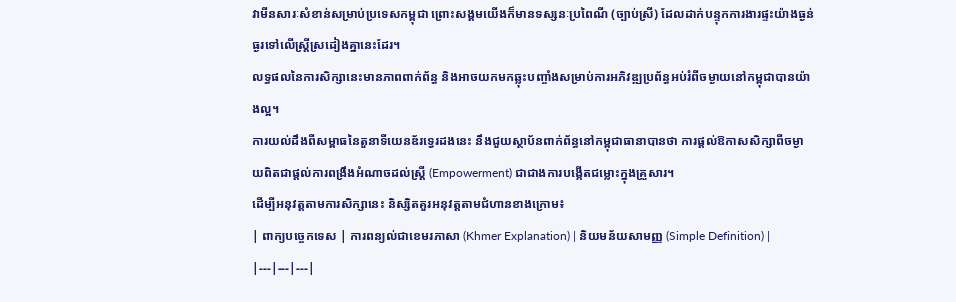វាមីនសារៈសំខាន់សម្រាប់ប្រទេសកម្ពុជា ព្រោះសង្គមយើងក៏មានទស្សនៈប្រពៃណី (ច្បាប់ស្រី) ដែលដាក់បន្ទុកការងារផ្ទះយ៉ាងធ្ងន់ធ្ងរទៅលើស្ត្រីស្រដៀងគ្នានេះដែរ។
លទ្ធផលនៃការសិក្សានេះមានភាពពាក់ព័ន្ធ និងអាចយកមកឆ្លុះបញ្ចាំងសម្រាប់ការអភិវឌ្ឍប្រព័ន្ធអប់រំពីចម្ងាយនៅកម្ពុជាបានយ៉ាងល្អ។
ការយល់ដឹងពីសម្ពាធនៃតួនាទីយេនឌ័រទ្វេរដងនេះ នឹងជួយស្ថាប័នពាក់ព័ន្ធនៅកម្ពុជាធានាបានថា ការផ្តល់ឱកាសសិក្សាពីចម្ងាយពិតជាផ្តល់ការពង្រឹងអំណាចដល់ស្ត្រី (Empowerment) ជាជាងការបង្កើតជម្លោះក្នុងគ្រួសារ។
ដើម្បីអនុវត្តតាមការសិក្សានេះ និស្សិតគួរអនុវត្តតាមជំហានខាងក្រោម៖
| ពាក្យបច្ចេកទេស | ការពន្យល់ជាខេមរភាសា (Khmer Explanation) | និយមន័យសាមញ្ញ (Simple Definition) |
|---|---|---|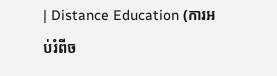| Distance Education (ការអប់រំពីច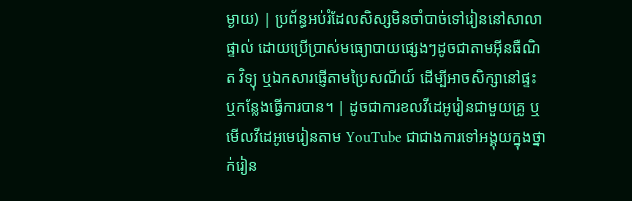ម្ងាយ) | ប្រព័ន្ធអប់រំដែលសិស្សមិនចាំបាច់ទៅរៀននៅសាលាផ្ទាល់ ដោយប្រើប្រាស់មធ្យោបាយផ្សេងៗដូចជាតាមអ៊ីនធឺណិត វិទ្យុ ឬឯកសារផ្ញើតាមប្រៃសណីយ៍ ដើម្បីអាចសិក្សានៅផ្ទះ ឬកន្លែងធ្វើការបាន។ | ដូចជាការខលវីដេអូរៀនជាមួយគ្រូ ឬមើលវីដេអូមេរៀនតាម YouTube ជាជាងការទៅអង្គុយក្នុងថ្នាក់រៀន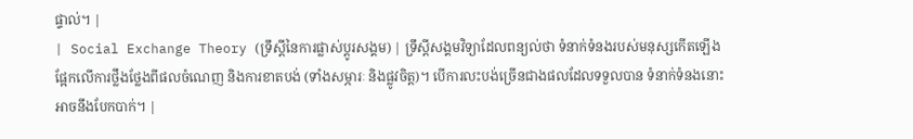ផ្ទាល់។ |
| Social Exchange Theory (ទ្រឹស្តីនៃការផ្លាស់ប្តូរសង្គម) | ទ្រឹស្តីសង្គមវិទ្យាដែលពន្យល់ថា ទំនាក់ទំនងរបស់មនុស្សកើតឡើងផ្អែកលើការថ្លឹងថ្លែងពីផលចំណេញ និងការខាតបង់ (ទាំងសម្ភារៈ និងផ្លូវចិត្ត)។ បើការលះបង់ច្រើនជាងផលដែលទទួលបាន ទំនាក់ទំនងនោះអាចនឹងបែកបាក់។ |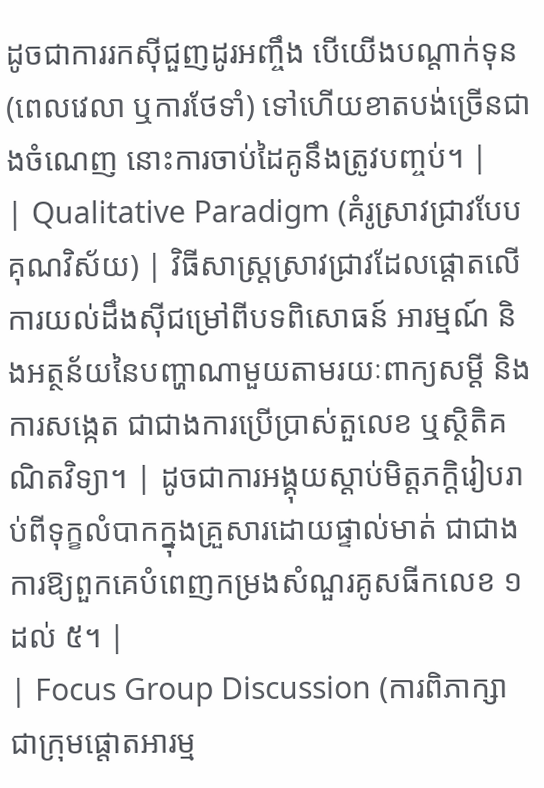ដូចជាការរកស៊ីជួញដូរអញ្ចឹង បើយើងបណ្តាក់ទុន (ពេលវេលា ឬការថែទាំ) ទៅហើយខាតបង់ច្រើនជាងចំណេញ នោះការចាប់ដៃគូនឹងត្រូវបញ្ចប់។ |
| Qualitative Paradigm (គំរូស្រាវជ្រាវបែបគុណវិស័យ) | វិធីសាស្ត្រស្រាវជ្រាវដែលផ្តោតលើការយល់ដឹងស៊ីជម្រៅពីបទពិសោធន៍ អារម្មណ៍ និងអត្ថន័យនៃបញ្ហាណាមួយតាមរយៈពាក្យសម្តី និងការសង្កេត ជាជាងការប្រើប្រាស់តួលេខ ឬស្ថិតិគណិតវិទ្យា។ | ដូចជាការអង្គុយស្តាប់មិត្តភក្តិរៀបរាប់ពីទុក្ខលំបាកក្នុងគ្រួសារដោយផ្ទាល់មាត់ ជាជាងការឱ្យពួកគេបំពេញកម្រងសំណួរគូសធីកលេខ ១ ដល់ ៥។ |
| Focus Group Discussion (ការពិភាក្សាជាក្រុមផ្តោតអារម្ម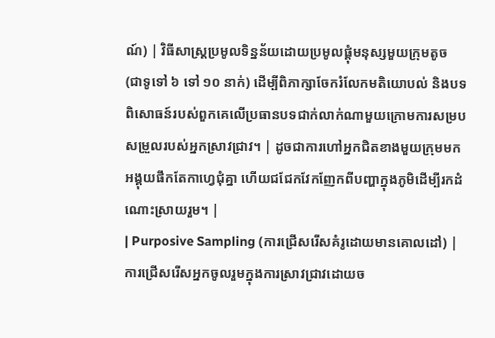ណ៍) | វិធីសាស្ត្រប្រមូលទិន្នន័យដោយប្រមូលផ្តុំមនុស្សមួយក្រុមតូច (ជាទូទៅ ៦ ទៅ ១០ នាក់) ដើម្បីពិភាក្សាចែករំលែកមតិយោបល់ និងបទពិសោធន៍របស់ពួកគេលើប្រធានបទជាក់លាក់ណាមួយក្រោមការសម្របសម្រួលរបស់អ្នកស្រាវជ្រាវ។ | ដូចជាការហៅអ្នកជិតខាងមួយក្រុមមកអង្គុយផឹកតែកាហ្វេជុំគ្នា ហើយជជែកវែកញែកពីបញ្ហាក្នុងភូមិដើម្បីរកដំណោះស្រាយរួម។ |
| Purposive Sampling (ការជ្រើសរើសគំរូដោយមានគោលដៅ) | ការជ្រើសរើសអ្នកចូលរួមក្នុងការស្រាវជ្រាវដោយច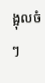ង្អុលចំៗ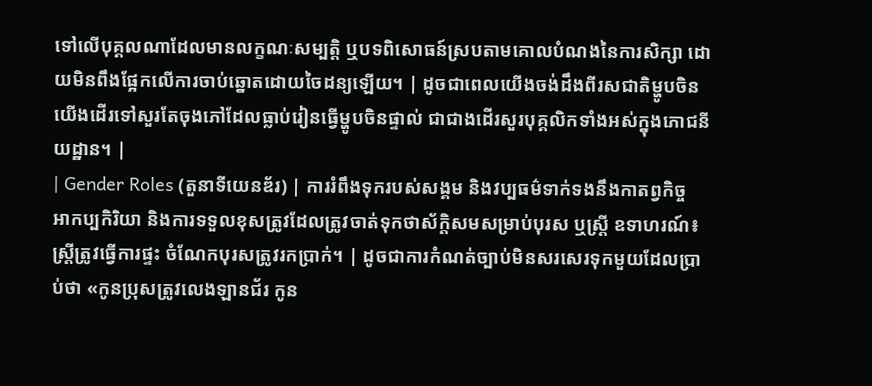ទៅលើបុគ្គលណាដែលមានលក្ខណៈសម្បត្តិ ឬបទពិសោធន៍ស្របតាមគោលបំណងនៃការសិក្សា ដោយមិនពឹងផ្អែកលើការចាប់ឆ្នោតដោយចៃដន្យឡើយ។ | ដូចជាពេលយើងចង់ដឹងពីរសជាតិម្ហូបចិន យើងដើរទៅសួរតែចុងភៅដែលធ្លាប់រៀនធ្វើម្ហូបចិនផ្ទាល់ ជាជាងដើរសួរបុគ្គលិកទាំងអស់ក្នុងភោជនីយដ្ឋាន។ |
| Gender Roles (តួនាទីយេនឌ័រ) | ការរំពឹងទុករបស់សង្គម និងវប្បធម៌ទាក់ទងនឹងកាតព្វកិច្ច អាកប្បកិរិយា និងការទទួលខុសត្រូវដែលត្រូវចាត់ទុកថាស័ក្តិសមសម្រាប់បុរស ឬស្ត្រី ឧទាហរណ៍៖ ស្ត្រីត្រូវធ្វើការផ្ទះ ចំណែកបុរសត្រូវរកប្រាក់។ | ដូចជាការកំណត់ច្បាប់មិនសរសេរទុកមួយដែលប្រាប់ថា «កូនប្រុសត្រូវលេងឡានជ័រ កូន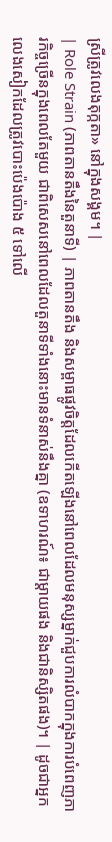ស្រីត្រូវលេងតុក្កតា» នៅក្នុងសង្គម។ |
| Role Strain (ភាពតានតឹងនៃតួនាទី) | ភាពតានតឹង និងសម្ពាធផ្លូវចិត្តដែលកើតឡើងនៅពេលដែលមនុស្សម្នាក់ជួបការលំបាកក្នុងការបំពេញភារកិច្ចច្រើនក្នុងពេលតែមួយ ជាពិសេសនៅពេលដែលតួនាទីទាំងនោះមានទំនាស់នឹងគ្នា (ឧទាហរណ៍៖ ជាម្តាយផង និងជានិស្សិតផង)។ | ដូចជាអ្នកលេងសៀកដែលត្រូវបោះប៉េងប៉ោង ៥ ទៅលើ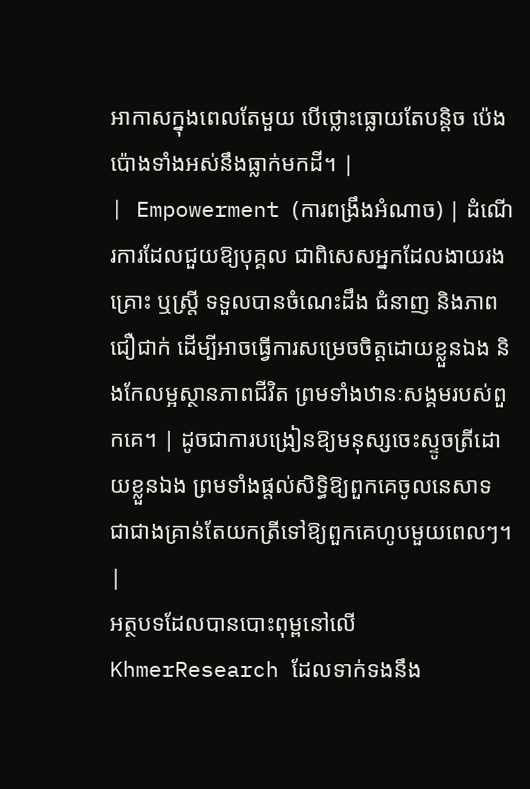អាកាសក្នុងពេលតែមួយ បើថ្លោះធ្លោយតែបន្តិច ប៉េងប៉ោងទាំងអស់នឹងធ្លាក់មកដី។ |
| Empowerment (ការពង្រឹងអំណាច) | ដំណើរការដែលជួយឱ្យបុគ្គល ជាពិសេសអ្នកដែលងាយរងគ្រោះ ឬស្ត្រី ទទួលបានចំណេះដឹង ជំនាញ និងភាពជឿជាក់ ដើម្បីអាចធ្វើការសម្រេចចិត្តដោយខ្លួនឯង និងកែលម្អស្ថានភាពជីវិត ព្រមទាំងឋានៈសង្គមរបស់ពួកគេ។ | ដូចជាការបង្រៀនឱ្យមនុស្សចេះស្ទូចត្រីដោយខ្លួនឯង ព្រមទាំងផ្តល់សិទ្ធិឱ្យពួកគេចូលនេសាទ ជាជាងគ្រាន់តែយកត្រីទៅឱ្យពួកគេហូបមួយពេលៗ។ |
អត្ថបទដែលបានបោះពុម្ពនៅលើ KhmerResearch ដែលទាក់ទងនឹង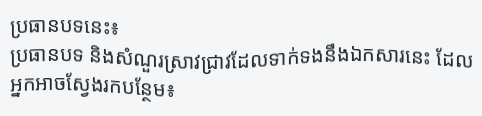ប្រធានបទនេះ៖
ប្រធានបទ និងសំណួរស្រាវជ្រាវដែលទាក់ទងនឹងឯកសារនេះ ដែលអ្នកអាចស្វែងរកបន្ថែម៖